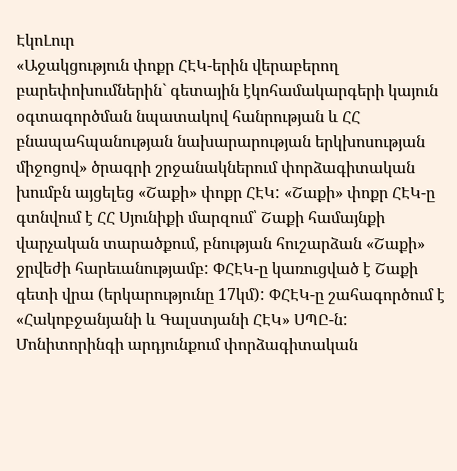ԷկոԼուր
«Աջակցություն փոքր ՀԷԿ-երին վերաբերող բարեփոխումներին` գետային էկոհամակարգերի կայուն օգտագործման նպատակով հանրության և ՀՀ բնապահպանության նախարարության երկխոսության միջոցով» ծրագրի շրջանակներում փորձագիտական խումբն այցելեց «Շաքի» փոքր ՀԷԿ: «Շաքի» փոքր ՀԷԿ-ը գտնվում է ՀՀ Սյունիքի մարզում՝ Շաքի համայնքի վարչական տարածքում, բնության հուշարձան «Շաքի» ջրվեժի հարեւանությամբ: ՓՀԷԿ-ը կառուցված է Շաքի գետի վրա (երկարությունը 17կմ): ՓՀԷԿ-ը շահագործում է «Հակոբջանյանի և Գալստյանի ՀԷԿ» ՍՊԸ-ն:
Մոնիտորինգի արդյունքում փորձագիտական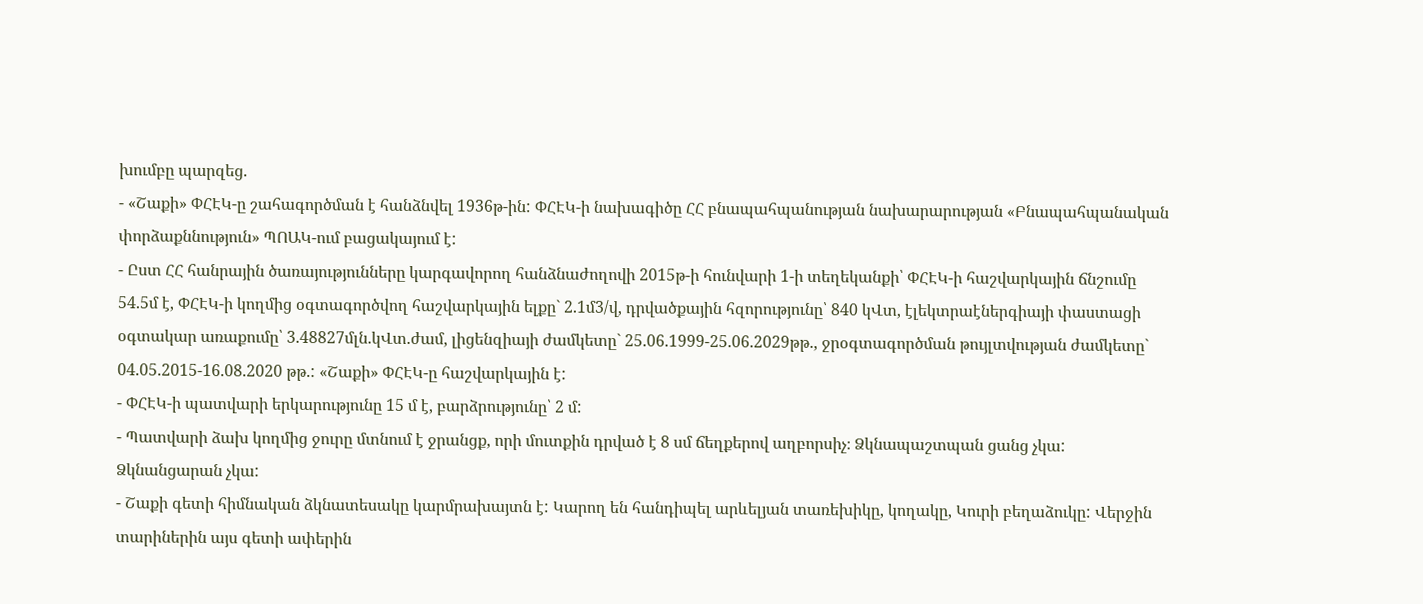խումբը պարզեց.
- «Շաքի» ՓՀԷԿ-ը շահագործման է հանձնվել 1936թ-ին: ՓՀԷԿ-ի նախագիծը ՀՀ բնապահպանության նախարարության «Բնապահպանական փորձաքննություն» ՊՈԱԿ-ում բացակայում է:
- Ըստ ՀՀ հանրային ծառայությունները կարգավորող հանձնաժողովի 2015թ-ի հունվարի 1-ի տեղեկանքի՝ ՓՀԷԿ-ի հաշվարկային ճնշումը 54.5մ է, ՓՀԷԿ-ի կողմից օգտագործվող հաշվարկային ելքը` 2.1մ3/վ, դրվածքային հզորությունը՝ 840 կՎտ, էլեկտրաէներգիայի փաստացի օգտակար առաքումը՝ 3.48827մլն.կՎտ.ժամ, լիցենզիայի ժամկետը` 25.06.1999-25.06.2029թթ., ջրօգտագործման թույլտվության ժամկետը` 04.05.2015-16.08.2020 թթ.: «Շաքի» ՓՀԷԿ-ը հաշվարկային է:
- ՓՀԷԿ-ի պատվարի երկարությունը 15 մ է, բարձրությունը՝ 2 մ:
- Պատվարի ձախ կողմից ջուրը մտնում է ջրանցք, որի մուտքին դրված է 8 սմ ճեղքերով աղբորսիչ։ Ձկնապաշտպան ցանց չկա: Ձկնանցարան չկա:
- Շաքի գետի հիմնական ձկնատեսակը կարմրախայտն է: Կարող են հանդիպել արևելյան տառեխիկը, կողակը, Կուրի բեղաձուկը: Վերջին տարիներին այս գետի ափերին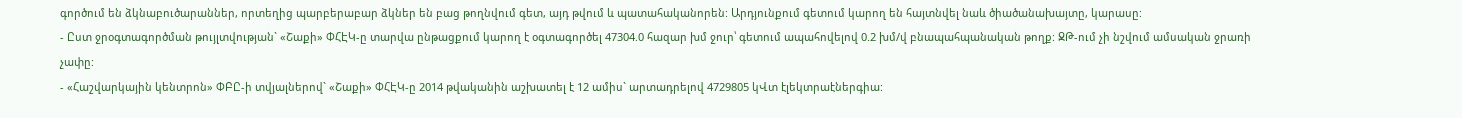գործում են ձկնաբուծարաններ, որտեղից պարբերաբար ձկներ են բաց թողնվում գետ, այդ թվում և պատահականորեն: Արդյունքում գետում կարող են հայտնվել նաև ծիածանախայտը, կարասը:
- Ըստ ջրօգտագործման թույլտվության` «Շաքի» ՓՀԷԿ-ը տարվա ընթացքում կարող է օգտագործել 47304.0 հազար խմ ջուր՝ գետում ապահովելով 0.2 խմ/վ բնապահպանական թողք: ՋԹ-ում չի նշվում ամսական ջրառի չափը:
- «Հաշվարկային կենտրոն» ՓԲԸ-ի տվյալներով` «Շաքի» ՓՀԷԿ-ը 2014 թվականին աշխատել է 12 ամիս` արտադրելով 4729805 կՎտ էլեկտրաէներգիա: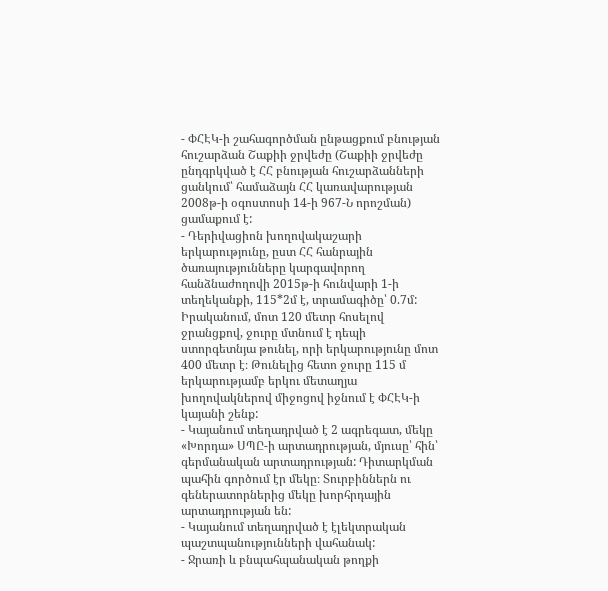- ՓՀԷԿ-ի շահագործման ընթացքում բնության հուշարձան Շաքիի ջրվեժը (Շաքիի ջրվեժը ընդգրկված է ՀՀ բնության հուշարձանների ցանկում՝ համաձայն ՀՀ կառավարության 2008թ-ի օգոստոսի 14-ի 967-Ն որոշման) ցամաքում է:
- Դերիվացիոն խողովակաշարի երկարությունը, ըստ ՀՀ հանրային ծառայությունները կարգավորող հանձնաժողովի 2015թ-ի հունվարի 1-ի տեղեկանքի, 115*2մ է, տրամագիծը՝ 0.7մ: Իրականում, մոտ 120 մետր հոսելով ջրանցքով, ջուրը մտնում է դեպի ստորգետնյա թունել, որի երկարությունը մոտ 400 մետր է։ Թունելից հետո ջուրը 115 մ երկարությամբ երկու մետաղյա խողովակներով միջոցով իջնում է ՓՀԷԿ-ի կայանի շենք:
- Կայանում տեղադրված է 2 ագրեգատ, մեկը «Խորդա» ՍՊԸ-ի արտադրության, մյուսը՝ հին՝ գերմանական արտադրության: Դիտարկման պահին գործում էր մեկը։ Տուրբիններն ու գեներատորներից մեկը խորհրդային արտադրության են:
- Կայանում տեղադրված է էլեկտրական պաշտպանությունների վահանակ:
- Ջրառի և բնպահպանական թողքի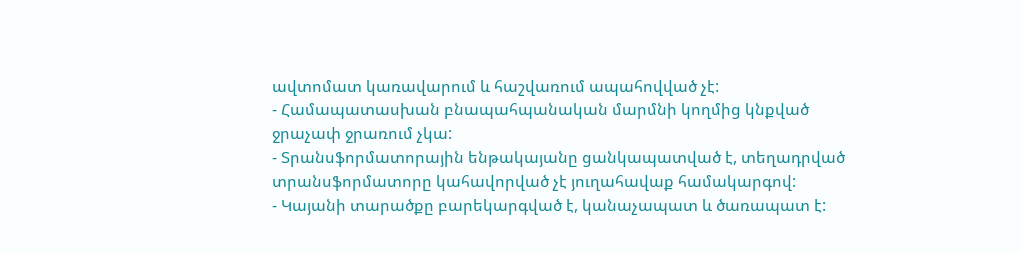ավտոմատ կառավարում և հաշվառում ապահովված չէ:
- Համապատասխան բնապահպանական մարմնի կողմից կնքված ջրաչափ ջրառում չկա:
- Տրանսֆորմատորային ենթակայանը ցանկապատված է, տեղադրված տրանսֆորմատորը կահավորված չէ յուղահավաք համակարգով:
- Կայանի տարածքը բարեկարգված է, կանաչապատ և ծառապատ է: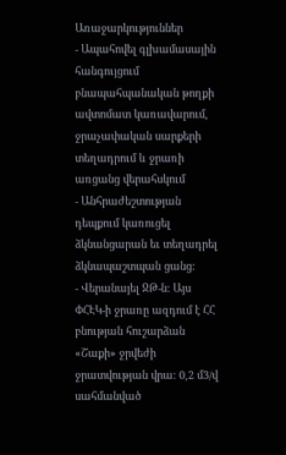Առաջարկություններ
- Ապահովել գլխամասային հանգույցում բնապահպանական թողքի ավտոմատ կառավարում, ջրաչափական սարքերի տեղադրում և ջրառի առցանց վերահսկում
- Անհրաժեշտության դեպքում կառուցել ձկնանցարան եւ տեղադրել ձկնապաշտպան ցանց:
- Վերանայել ՋԹ-ն: Այս ՓՀԷԿ-ի ջրառը ազդում է ՀՀ բնության հուշարձան «Շաքի» ջրվեժի ջրատվության վրա: 0,2 մ3/վ սահմանված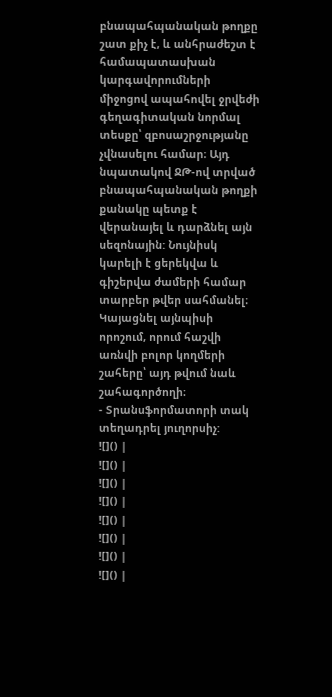բնապահպանական թողքը շատ քիչ է, և անհրաժեշտ է համապատասխան կարգավորումների միջոցով ապահովել ջրվեժի գեղագիտական նորմալ տեսքը՝ զբոսաշրջությանը չվնասելու համար։ Այդ նպատակով ՋԹ-ով տրված բնապահպանական թողքի քանակը պետք է վերանայել և դարձնել այն սեզոնային: Նույնիսկ կարելի է ցերեկվա և գիշերվա ժամերի համար տարբեր թվեր սահմանել։ Կայացնել այնպիսի որոշում, որում հաշվի առնվի բոլոր կողմերի շահերը՝ այդ թվում նաև շահագործողի։
- Տրանսֆորմատորի տակ տեղադրել յուղորսիչ:
![]() |
![]() |
![]() |
![]() |
![]() |
![]() |
![]() |
![]() |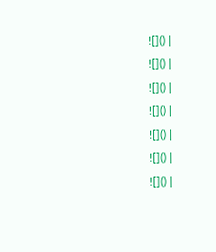![]() |
![]() |
![]() |
![]() |
![]() |
![]() |
![]() |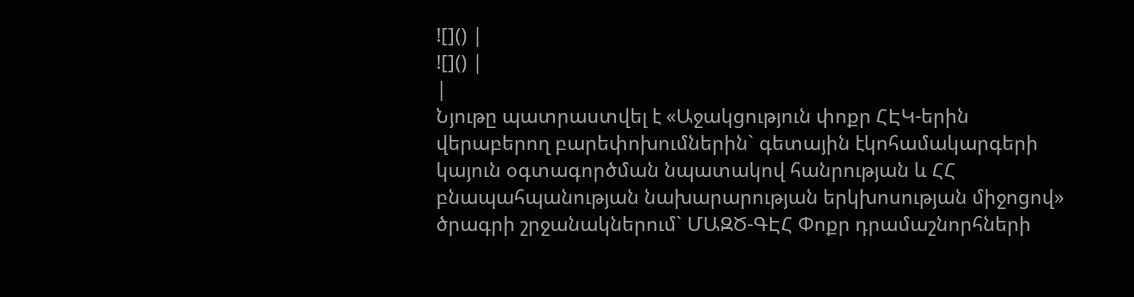![]() |
![]() |
|
Նյութը պատրաստվել է «Աջակցություն փոքր ՀԷԿ-երին վերաբերող բարեփոխումներին` գետային էկոհամակարգերի կայուն օգտագործման նպատակով հանրության և ՀՀ բնապահպանության նախարարության երկխոսության միջոցով» ծրագրի շրջանակներում` ՄԱԶԾ-ԳԷՀ Փոքր դրամաշնորհների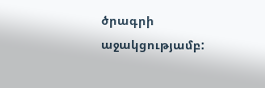ծրագրի աջակցությամբ: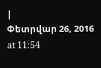|
Փետրվար 26, 2016 at 11:54